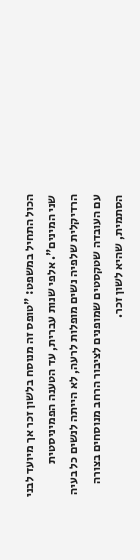הכול התחיל במשפט: "טופס זה מנוסח בלשון זכר אך מיועד לבני שני המינים". אלפי שנות עברית, עד הטענה הפמיניסטית הרדיקלית שלפיה נשים מופלות לרעה, לא הייתה לנשים כל בעיה עם העובדה שטקסטים שמופנים לציבור הרחב מנוסחים בצורה הסתמית, שהיא לשון זכר.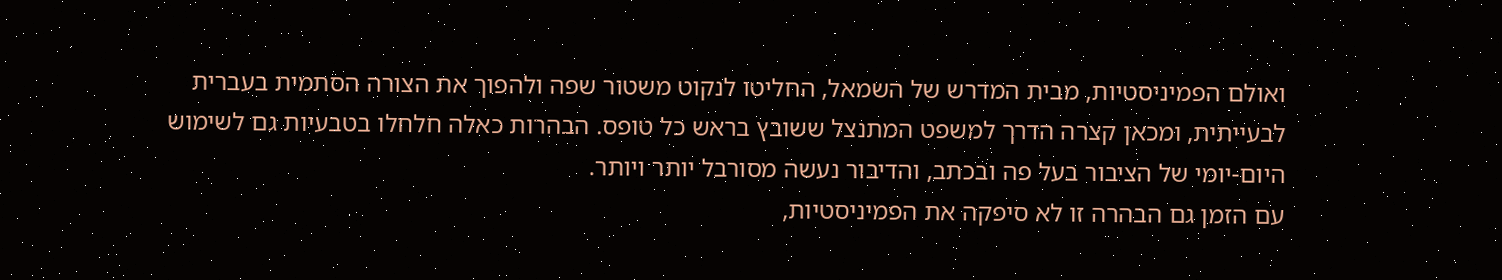ואולם הפמיניסטיות, מבית המדרש של השמאל, החליטו לנקוט משטור שפה ולהפוך את הצורה הסתמית בעברית לבעייתית, ומכאן קצרה הדרך למשפט המתנצל ששובץ בראש כל טופס. הבהרות כאלה חלחלו בטבעיות גם לשימוש היום-יומי של הציבור בעל פה ובכתב, והדיבור נעשה מסורבל יותר ויותר.
עם הזמן גם הבהרה זו לא סיפקה את הפמיניסטיות,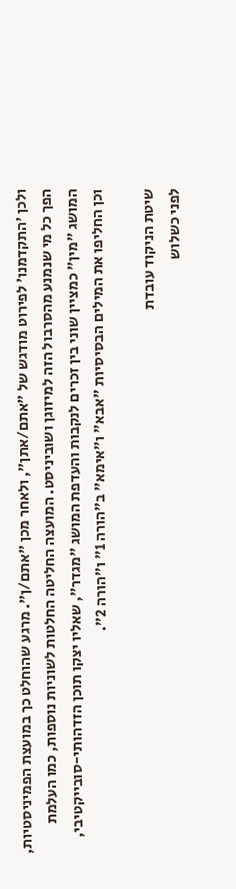ולכן 'התקדמנו' לפירוט מודגש של "אתם/אתן", ולאחר מכן "אתם/ן". מרגע שהוחלט כך במועצת הפמיניסטיות, הפך כל מי שנמנע מהסרבול הזה למיזוגן ושוביניסט. המועצה החליטה החלטות לשוניות נוספות, כמו העלמת המושג "מין" כמציין שוני בין זכרים לנקבות והעדפת המושג "מגדר", שאליו יצקו תוכן הזדהותי-סובייקטיבי, וכן החליפו את המילים הבסיסיות "אבא" ו"אימא" ב"הורה 1" ו"הורה 2".

שיטת הניקוד עובדת
לפני כשלוש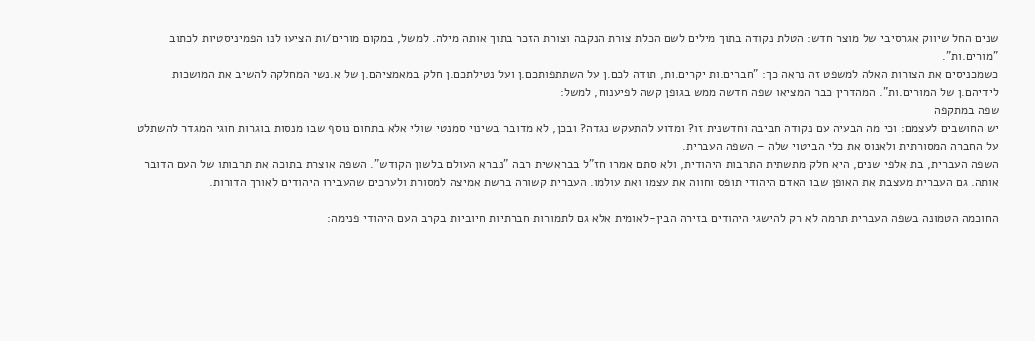שנים החל שיווק אגרסיבי של מוצר חדש: הטלת נקודה בתוך מילים לשם הכלת צורת הנקבה וצורת הזכר בתוך אותה מילה. למשל, במקום מורים/ות הציעו לנו הפמיניסטיות לכתוב "מורים.ות".
כשמכניסים את הצורות האלה למשפט זה נראה כך: "חברים.ות יקרים.ות, תודה לכם.ן על השתתפותכם.ן ועל נטילתכם.ן חלק במאמציהם.ן של א.נשי המחלקה להשיב את המושכות לידיהם.ן של המורים.ות". המהדרין כבר המציאו שפה חדשה ממש בגופן קשה לפיענוח, למשל:
שפה במתקפה
יש החושבים לעצמם: וכי מה הבעיה עם נקודה חביבה וחדשנית זו? ומדוע להתעקש נגדה? ובכן, לא מדובר בשינוי סמנטי שולי אלא בתחום נוסף שבו מנסות בוגרות חוגי המגדר להשתלט על החברה המסורתית ולאנוס את כלי הביטוי שלה – השפה העברית.
השפה העברית, בת אלפי שנים, היא חלק מתשתית התרבות היהודית, ולא סתם אמרו חז"ל בבראשית רבה "נברא העולם בלשון הקודש". השפה אוצרת בתוכה את תרבותו של העם הדובר אותה. גם העברית מעצבת את האופן שבו האדם היהודי תופס וחווה את עצמו ואת עולמו. העברית קשורה ברשת אמיצה למסורת ולערכים שהעבירו היהודים לאורך הדורות.

החוכמה הטמונה בשפה העברית תרמה לא רק להישגי היהודים בזירה הבין-לאומית אלא גם לתמורות חברתיות חיוביות בקרב העם היהודי פנימה: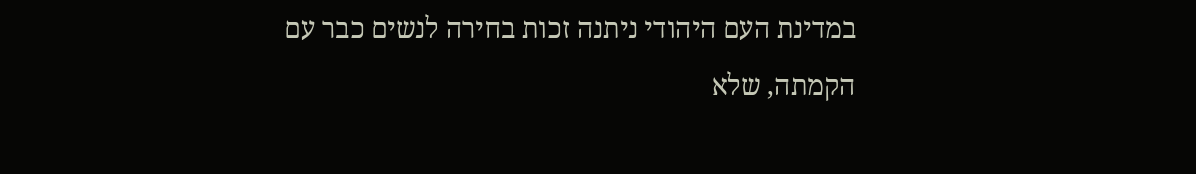במדינת העם היהודי ניתנה זכות בחירה לנשים כבר עם הקמתה, שלא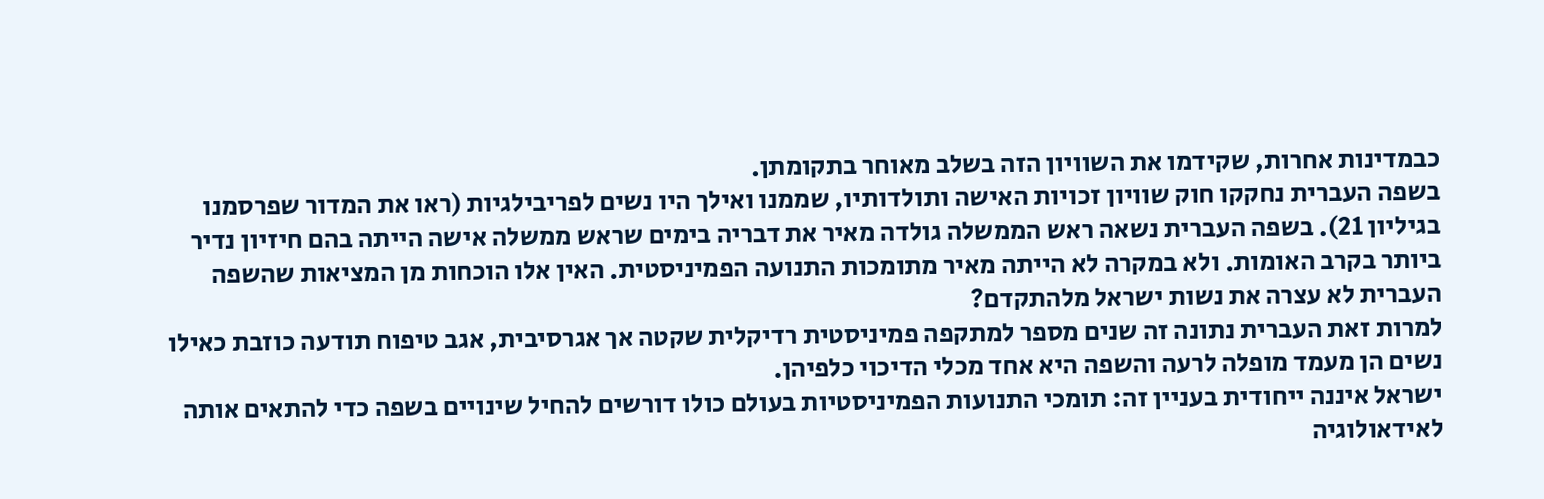כבמדינות אחרות, שקידמו את השוויון הזה בשלב מאוחר בתקומתן.
בשפה העברית נחקקו חוק שוויון זכויות האישה ותולדותיו, שממנו ואילך היו נשים לפריבילגיות (ראו את המדור שפרסמנו בגיליון 21). בשפה העברית נשאה ראש הממשלה גולדה מאיר את דבריה בימים שראש ממשלה אישה הייתה בהם חיזיון נדיר ביותר בקרב האומות. ולא במקרה לא הייתה מאיר מתומכות התנועה הפמיניסטית. האין אלו הוכחות מן המציאות שהשפה העברית לא עצרה את נשות ישראל מלהתקדם?
למרות זאת העברית נתונה זה שנים מספר למתקפה פמיניסטית רדיקלית שקטה אך אגרסיבית, אגב טיפוח תודעה כוזבת כאילו נשים הן מעמד מופלה לרעה והשפה היא אחד מכלי הדיכוי כלפיהן.
ישראל איננה ייחודית בעניין זה: תומכי התנועות הפמיניסטיות בעולם כולו דורשים להחיל שינויים בשפה כדי להתאים אותה לאידאולוגיה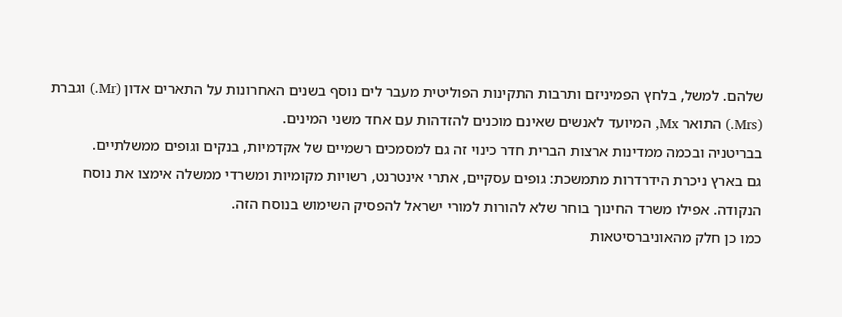שלהם. למשל, בלחץ הפמיניזם ותרבות התקינות הפוליטית מעבר לים נוסף בשנים האחרונות על התארים אדון (Mr.) וגברת (Mrs.) התואר Mx, המיועד לאנשים שאינם מוכנים להזדהות עם אחד משני המינים.
בבריטניה ובכמה ממדינות ארצות הברית חדר כינוי זה גם למסמכים רשמיים של אקדמיות, בנקים וגופים ממשלתיים.
גם בארץ ניכרת הידרדרות מתמשכת: גופים עסקיים, אתרי אינטרנט, רשויות מקומיות ומשרדי ממשלה אימצו את נוסח הנקודה. אפילו משרד החינוך בוחר שלא להורות למורי ישראל להפסיק השימוש בנוסח הזה.
כמו כן חלק מהאוניברסיטאות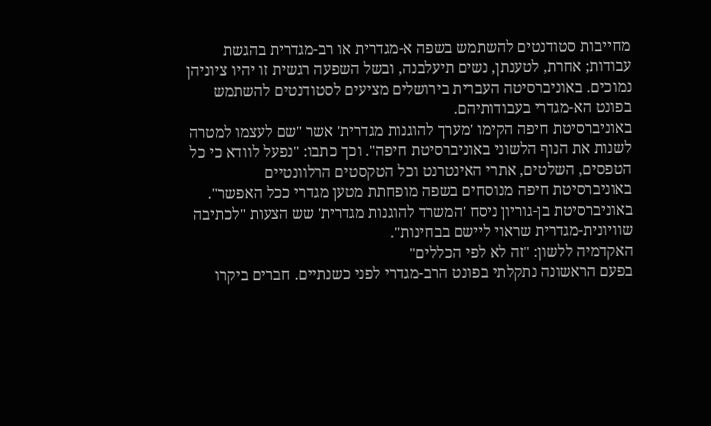מחייבות סטודנטים להשתמש בשפה א-מגדרית או רב-מגדרית בהגשת עבודות; אחרת, לטענתן, נשים תיעלבנה, ובשל השפעה רגשית זו יהיו ציוניהן נמוכים. באוניברסיטה העברית בירושלים מציעים לסטודנטים להשתמש בפונט הא-מגדרי בעבודותיהם.
באוניברסיטת חיפה הקימו 'מערך להוגנות מגדרית' אשר "שם לעצמו למטרה לשנות את הנוף הלשוני באוניברסיטת חיפה". וכך כתבו: "נפעל לוודא כי כל הטפסים, השלטים, אתרי האינטרנט וכל הטקסטים הרלוונטיים באוניברסיטת חיפה מנוסחים בשפה מופחתת מטען מגדרי ככל האפשר". באוניברסיטת בן-גוריון ניסח 'המשרד להוגנות מגדרית' שש הצעות "לכתיבה שוויונית-מגדרית שראוי ליישם בבחינות".
האקדמיה ללשון: "זה לא לפי הכללים"
בפעם הראשונה נתקלתי בפונט הרב-מגדרי לפני כשנתיים. חברים ביקרו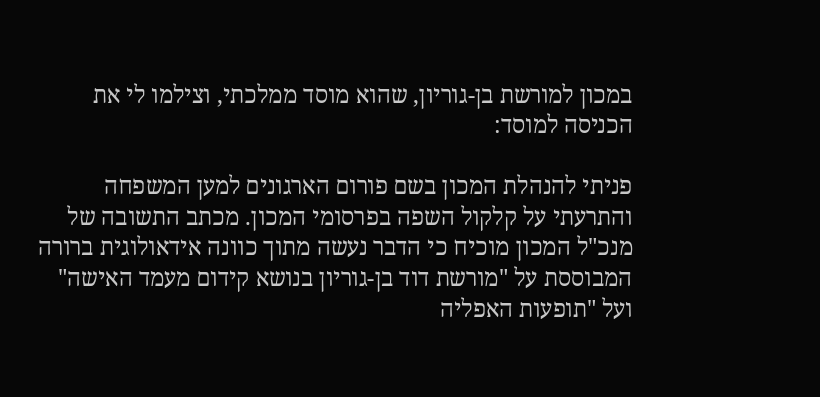במכון למורשת בן-גוריון, שהוא מוסד ממלכתי, וצילמו לי את הכניסה למוסד:

פניתי להנהלת המכון בשם פורום הארגונים למען המשפחה והתרעתי על קלקול השפה בפרסומי המכון. מכתב התשובה של מנכ"ל המכון מוכיח כי הדבר נעשה מתוך כוונה אידאולוגית ברורה המבוססת על "מורשת דוד בן-גוריון בנושא קידום מעמד האישה" ועל "תופעות האפליה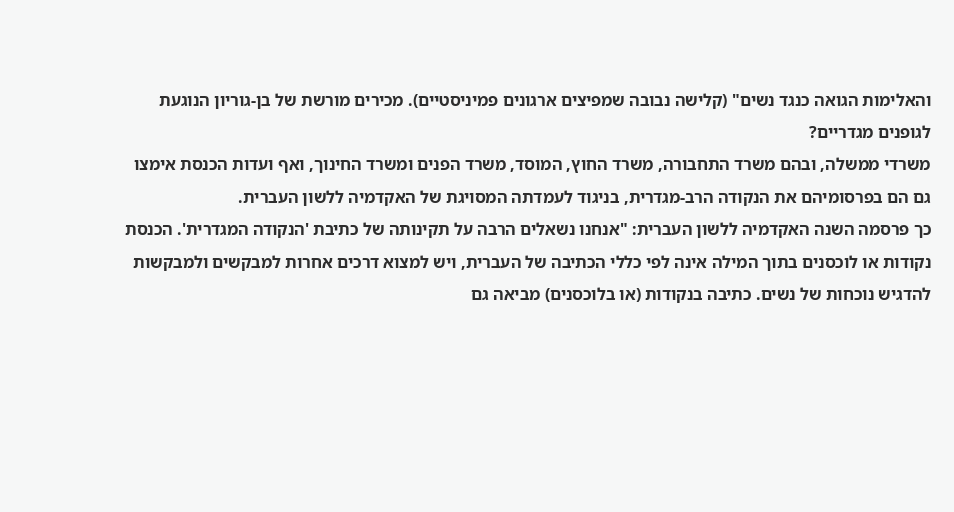והאלימות הגואה כנגד נשים" (קלישה נבובה שמפיצים ארגונים פמיניסטיים). מכירים מורשת של בן-גוריון הנוגעת לגופנים מגדריים?
משרדי ממשלה, ובהם משרד התחבורה, משרד החוץ, המוסד, משרד הפנים ומשרד החינוך, ואף ועדות הכנסת אימצו גם הם בפרסומיהם את הנקודה הרב-מגדרית, בניגוד לעמדתה המסויגת של האקדמיה ללשון העברית.
כך פרסמה השנה האקדמיה ללשון העברית: "אנחנו נשאלים הרבה על תקינותה של כתיבת 'הנקודה המגדרית'. הכנסת נקודות או לוכסנים בתוך המילה אינה לפי כללי הכתיבה של העברית, ויש למצוא דרכים אחרות למבקשים ולמבקשות להדגיש נוכחות של נשים. כתיבה בנקודות (או בלוכסנים) מביאה גם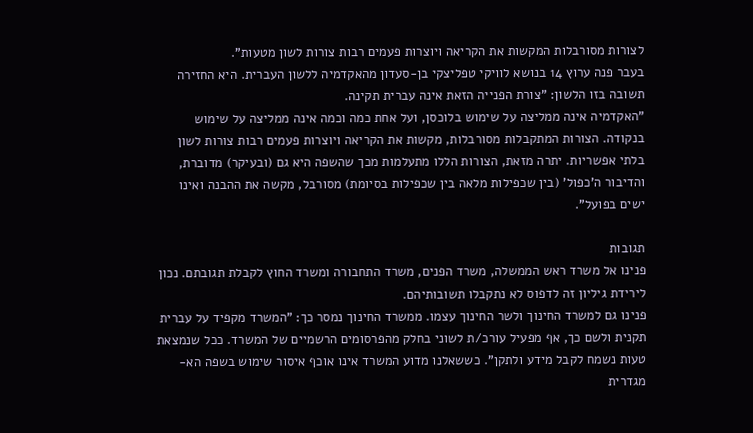לצורות מסורבלות המקשות את הקריאה ויוצרות פעמים רבות צורות לשון מטעות".
בעבר פנה ערוץ 14 בנושא לוויקי טפליצקי בן-סעדון מהאקדמיה ללשון העברית. היא החזירה תשובה בזו הלשון: "צורת הפנייה הזאת אינה עברית תקינה.
"האקדמיה אינה ממליצה על שימוש בלוכסן, ועל אחת כמה וכמה אינה ממליצה על שימוש בנקודה. הצורות המתקבלות מסורבלות, מקשות את הקריאה ויוצרות פעמים רבות צורות לשון בלתי אפשריות. יתרה מזאת, הצורות הללו מתעלמות מכך שהשפה היא גם (ובעיקר) מדוברת, והדיבור ה'כפול' (בין שכפילות מלאה בין שכפילות בסיומת) מסורבל, מקשה את ההבנה ואינו ישים בפועל".

תגובות
פנינו אל משרד ראש הממשלה, משרד הפנים, משרד התחבורה ומשרד החוץ לקבלת תגובתם. נכון לירידת גיליון זה לדפוס לא נתקבלו תשובותיהם.
פנינו גם למשרד החינוך ולשר החינוך עצמו. ממשרד החינוך נמסר כך: "המשרד מקפיד על עברית תקנית ולשם כך, אף מפעיל עורכ/ת לשוני בחלק מהפרסומים הרשמיים של המשרד. ככל שנמצאת טעות נשמח לקבל מידע ולתקן". כששאלנו מדוע המשרד אינו אוכף איסור שימוש בשפה הא-מגדרית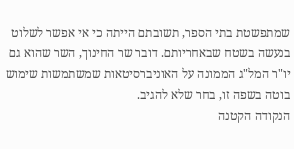שמתפשטת בתי הספר, תשובתם הייתה כי אי אפשר לשלוט בנעשה בשטח שבאחריותם. דובר שר החינוך, השר שהוא גם יו"ר המל"ג הממונה על האוניברסיטאות שמשתמשות שימוש בוטה בשפה זו, בחר שלא להגיב.
הנקודה הקטנה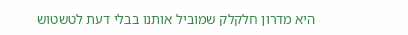היא מדרון חלקלק שמוביל אותנו בבלי דעת לטשטוש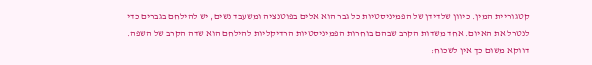קטגוריית המין. כיוון שלדידן של הפמיניסטיות כל גבר הוא אלים בפוטנציה ומשעבד נשים, יש להילחם בגברים כדי לנטרל את האיום. אחד משדות הקרב שבהם בוחרות הפמיניסטיות הרדיקליות להילחם הוא שדה הקרב של השפה.
דווקא משום כך אין לשכוח: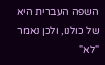השפה העברית היא של כולנו, ולכן נאמר "לא"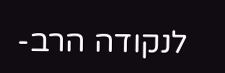לנקודה הרב-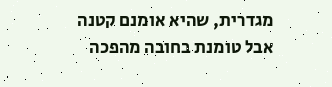מגדרית, שהיא אומנם קטנה אבל טומנת בחובה מהפכה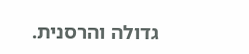גדולה והרסנית.